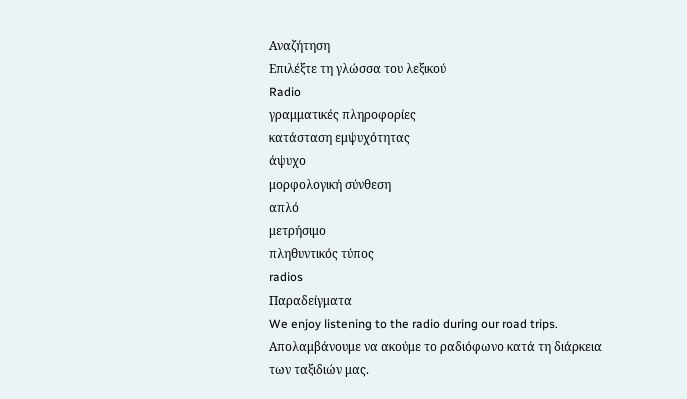Αναζήτηση
Επιλέξτε τη γλώσσα του λεξικού
Radio
γραμματικές πληροφορίες
κατάσταση εμψυχότητας
άψυχο
μορφολογική σύνθεση
απλό
μετρήσιμο
πληθυντικός τύπος
radios
Παραδείγματα
We enjoy listening to the radio during our road trips.
Απολαμβάνουμε να ακούμε το ραδιόφωνο κατά τη διάρκεια των ταξιδιών μας.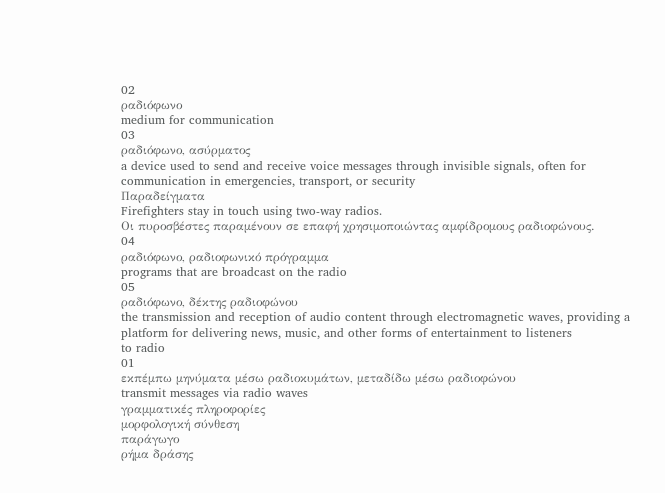02
ραδιόφωνο
medium for communication
03
ραδιόφωνο, ασύρματος
a device used to send and receive voice messages through invisible signals, often for communication in emergencies, transport, or security
Παραδείγματα
Firefighters stay in touch using two-way radios.
Οι πυροσβέστες παραμένουν σε επαφή χρησιμοποιώντας αμφίδρομους ραδιοφώνους.
04
ραδιόφωνο, ραδιοφωνικό πρόγραμμα
programs that are broadcast on the radio
05
ραδιόφωνο, δέκτης ραδιοφώνου
the transmission and reception of audio content through electromagnetic waves, providing a platform for delivering news, music, and other forms of entertainment to listeners
to radio
01
εκπέμπω μηνύματα μέσω ραδιοκυμάτων, μεταδίδω μέσω ραδιοφώνου
transmit messages via radio waves
γραμματικές πληροφορίες
μορφολογική σύνθεση
παράγωγο
ρήμα δράσης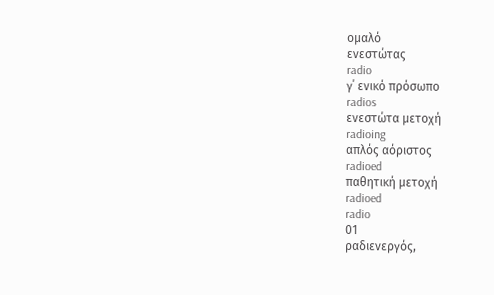ομαλό
ενεστώτας
radio
γ΄ ενικό πρόσωπο
radios
ενεστώτα μετοχή
radioing
απλός αόριστος
radioed
παθητική μετοχή
radioed
radio
01
ραδιενεργός,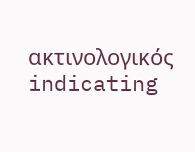ακτινολογικός
indicating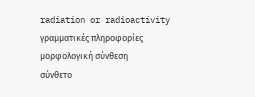radiation or radioactivity
γραμματικές πληροφορίες
μορφολογική σύνθεση
σύνθετο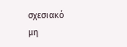σχεσιακό
μη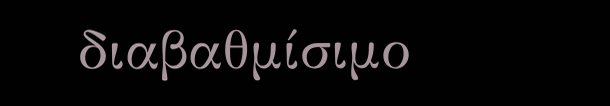διαβαθμίσιμο